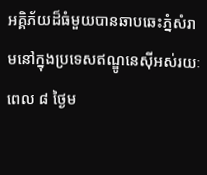អគ្គិភ័យដ៏ធំមួយបានឆាបឆេះភ្នំសំរាមនៅក្នុងប្រទេសឥណ្ឌូនេស៊ីអស់រយៈពេល ៨ ថ្ងៃម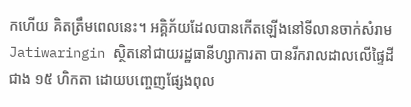កហើយ គិតត្រឹមពេលនេះ។ អគ្គិភ័យដែលបានកើតឡើងនៅទីលានចាក់សំរាម Jatiwaringin ស្ថិតនៅជាយរដ្ឋធានីហ្សាការតា បានរីករាលដាលលើផ្ទៃដីជាង ១៥ ហិកតា ដោយបញ្ចេញផ្សែងពុល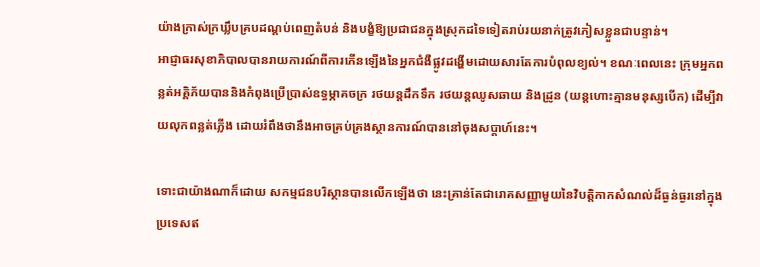យ៉ាងក្រាស់ក្រឃ្លឹបគ្របដណ្តប់ពេញតំបន់ និងបង្ខំឱ្យប្រជាជនក្នុងស្រុកដទៃទៀតរាប់រយនាក់ត្រូវភៀសខ្លួនជាបន្ទាន់។
អាជ្ញាធរសុខាភិបាលបានរាយការណ៍ពីការកើនឡើងនៃអ្នកជំងឺផ្លូវដង្ហើមដោយសារតែការបំពុលខ្យល់។ ខណៈពេលនេះ ក្រុមអ្នកពន្លត់អគ្គិភ័យបាននិងកំពុងប្រើប្រាស់ឧទ្ធម្ភាគចក្រ រថយន្តដឹកទឹក រថយន្តឈូសឆាយ និងដ្រូន (យន្តហោះគ្មានមនុស្សបើក) ដើម្បីវាយលុកពន្លត់ភ្លើង ដោយរំពឹងថានឹងអាចគ្រប់គ្រងស្ថានការណ៍បាននៅចុងសប្តាហ៍នេះ។

ទោះជាយ៉ាងណាក៏ដោយ សកម្មជនបរិស្ថានបានលើកឡើងថា នេះគ្រាន់តែជារោគសញ្ញាមួយនៃវិបត្តិកាកសំណល់ដ៏ធ្ងន់ធ្ងរនៅក្នុងប្រទេសឥ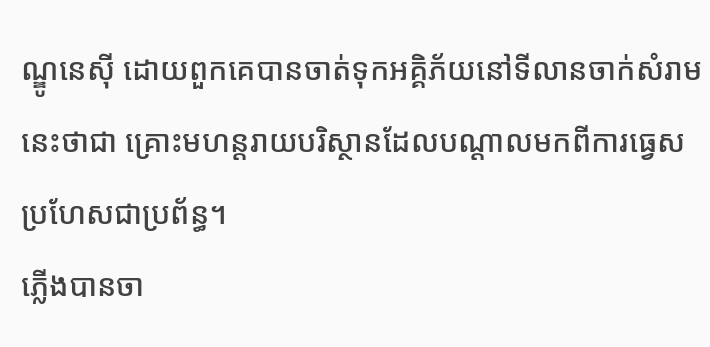ណ្ឌូនេស៊ី ដោយពួកគេបានចាត់ទុកអគ្គិភ័យនៅទីលានចាក់សំរាមនេះថាជា គ្រោះមហន្តរាយបរិស្ថានដែលបណ្តាលមកពីការធ្វេសប្រហែសជាប្រព័ន្ធ។
ភ្លើងបានចា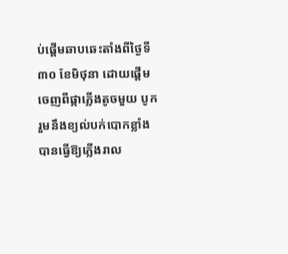ប់ផ្តើមឆាបឆេះតាំងពីថ្ងៃទី ៣០ ខែមិថុនា ដោយផ្តើមចេញពីផ្កាភ្លើងតូចមួយ បូករួមនឹងខ្យល់បក់បោកខ្លាំង បានធ្វើឱ្យភ្លើងរាល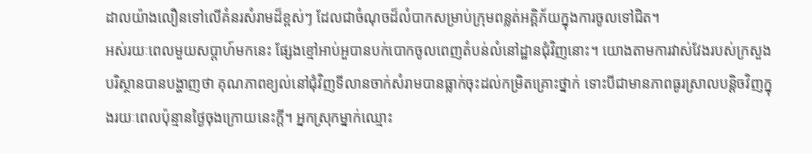ដាលយ៉ាងលឿនទៅលើគំនរសំរាមដ៏ខ្ពស់ៗ ដែលជាចំណុចដ៏លំបាកសម្រាប់ក្រុមពន្លត់អគ្គិភ័យក្នុងការចូលទៅជិត។
អស់រយៈពេលមួយសប្តាហ៍មកនេះ ផ្សែងខ្មៅអាប់អួបានបក់បោកចូលពេញតំបន់លំនៅដ្ឋានជុំវិញនោះ។ យោងតាមការវាស់វែងរបស់ក្រសួងបរិស្ថានបានបង្ហាញថា គុណភាពខ្យល់នៅជុំវិញទីលានចាក់សំរាមបានធ្លាក់ចុះដល់កម្រិតគ្រោះថ្នាក់ ទោះបីជាមានភាពធូរស្រាលបន្តិចវិញក្នុងរយៈពេលប៉ុន្មានថ្ងៃចុងក្រោយនេះក្តី។ អ្នកស្រុកម្នាក់ឈ្មោះ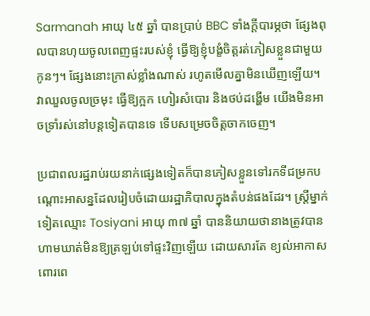Sarmanah អាយុ ៤៥ ឆ្នាំ បានប្រាប់ BBC ទាំងក្តីបារម្ភថា ផ្សែងពុលបានហុយចូលពេញផ្ទះរបស់ខ្ញុំ ធ្វើឱ្យខ្ញុំបង្ខំចិត្តរត់ភៀសខ្លួនជាមួយកូនៗ។ ផ្សែងនោះក្រាស់ខ្លាំងណាស់ រហូតមើលគ្នាមិនឃើញឡើយ។ វាឈួលចូលច្រមុះ ធ្វើឱ្យក្អក ហៀរសំបោរ និងថប់ដង្ហើម យើងមិនអាចទ្រាំរស់នៅបន្តទៀតបានទេ ទើបសម្រេចចិត្តចាកចេញ។

ប្រជាពលរដ្ឋរាប់រយនាក់ផ្សេងទៀតក៏បានភៀសខ្លួនទៅរកទីជម្រកបណ្តោះអាសន្នដែលរៀបចំដោយរដ្ឋាភិបាលក្នុងតំបន់ផងដែរ។ ស្រ្តីម្នាក់ទៀតឈ្មោះ Tosiyani អាយុ ៣៧ ឆ្នាំ បាននិយាយថានាងត្រូវបានហាមឃាត់មិនឱ្យត្រឡប់ទៅផ្ទះវិញឡើយ ដោយសារតែ ខ្យល់អាកាសពោរពេ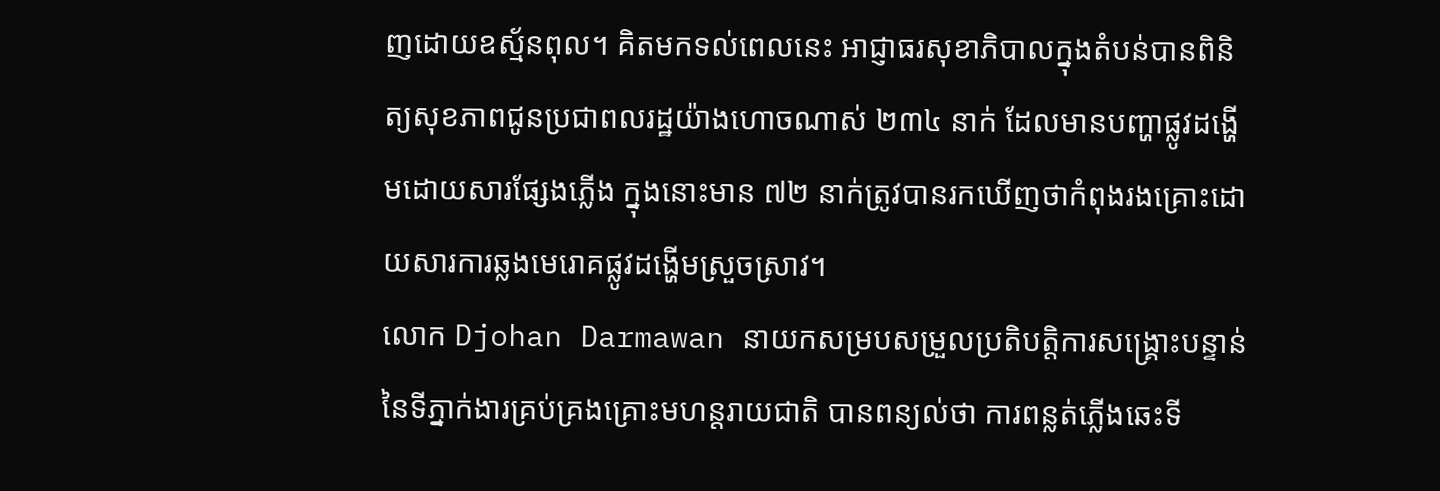ញដោយឧស័្មនពុល។ គិតមកទល់ពេលនេះ អាជ្ញាធរសុខាភិបាលក្នុងតំបន់បានពិនិត្យសុខភាពជូនប្រជាពលរដ្ឋយ៉ាងហោចណាស់ ២៣៤ នាក់ ដែលមានបញ្ហាផ្លូវដង្ហើមដោយសារផ្សែងភ្លើង ក្នុងនោះមាន ៧២ នាក់ត្រូវបានរកឃើញថាកំពុងរងគ្រោះដោយសារការឆ្លងមេរោគផ្លូវដង្ហើមស្រួចស្រាវ។
លោក Djohan Darmawan នាយកសម្របសម្រួលប្រតិបត្តិការសង្គ្រោះបន្ទាន់នៃទីភ្នាក់ងារគ្រប់គ្រងគ្រោះមហន្តរាយជាតិ បានពន្យល់ថា ការពន្លត់ភ្លើងឆេះទី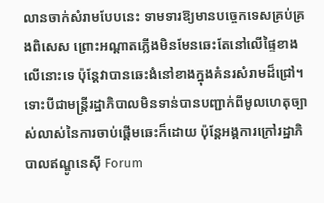លានចាក់សំរាមបែបនេះ ទាមទារឱ្យមានបច្ចេកទេសគ្រប់គ្រងពិសេស ព្រោះអណ្តាតភ្លើងមិនមែនឆេះតែនៅលើផ្ទៃខាងលើនោះទេ ប៉ុន្តែវាបានឆេះងំនៅខាងក្នុងគំនរសំរាមដ៏ជ្រៅ។ ទោះបីជាមន្ត្រីរដ្ឋាភិបាលមិនទាន់បានបញ្ជាក់ពីមូលហេតុច្បាស់លាស់នៃការចាប់ផ្តើមឆេះក៏ដោយ ប៉ុន្តែអង្គការក្រៅរដ្ឋាភិបាលឥណ្ឌូនេស៊ី Forum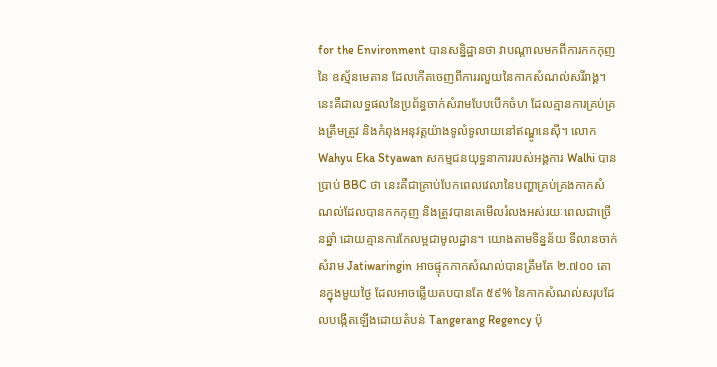for the Environment បានសន្និដ្ឋានថា វាបណ្តាលមកពីការកកកុញនៃ ឧស្ម័នមេតាន ដែលកើតចេញពីការរលួយនៃកាកសំណល់សរីរាង្គ។
នេះគឺជាលទ្ធផលនៃប្រព័ន្ធចាក់សំរាមបែបបើកចំហ ដែលគ្មានការគ្រប់គ្រងត្រឹមត្រូវ និងកំពុងអនុវត្តយ៉ាងទូលំទូលាយនៅឥណ្ឌូនេស៊ី។ លោក Wahyu Eka Styawan សកម្មជនយុទ្ធនាការរបស់អង្គការ Walhi បានប្រាប់ BBC ថា នេះគឺជាគ្រាប់បែកពេលវេលានៃបញ្ហាគ្រប់គ្រងកាកសំណល់ដែលបានកកកុញ និងត្រូវបានគេមើលរំលងអស់រយៈពេលជាច្រើនឆ្នាំ ដោយគ្មានការកែលម្អជាមូលដ្ឋាន។ យោងតាមទិន្នន័យ ទីលានចាក់សំរាម Jatiwaringin អាចផ្ទុកកាកសំណល់បានត្រឹមតែ ២.៧០០ តោនក្នុងមួយថ្ងៃ ដែលអាចឆ្លើយតបបានតែ ៥៩% នៃកាកសំណល់សរុបដែលបង្កើតឡើងដោយតំបន់ Tangerang Regency ប៉ុ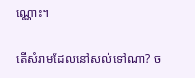ណ្ណោះ។

តើសំរាមដែលនៅសល់ទៅណា? ច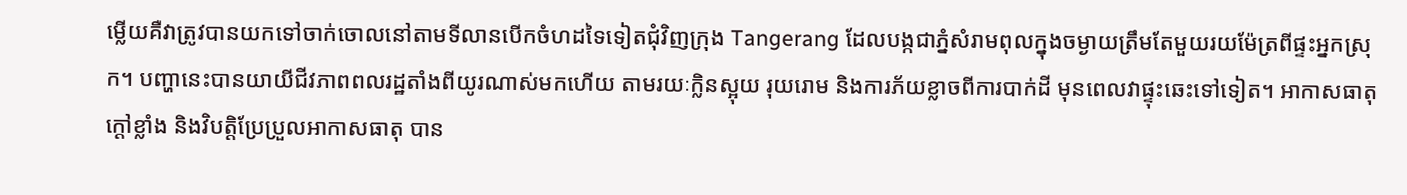ម្លើយគឺវាត្រូវបានយកទៅចាក់ចោលនៅតាមទីលានបើកចំហដទៃទៀតជុំវិញក្រុង Tangerang ដែលបង្កជាភ្នំសំរាមពុលក្នុងចម្ងាយត្រឹមតែមួយរយម៉ែត្រពីផ្ទះអ្នកស្រុក។ បញ្ហានេះបានយាយីជីវភាពពលរដ្ឋតាំងពីយូរណាស់មកហើយ តាមរយៈក្លិនស្អុយ រុយរោម និងការភ័យខ្លាចពីការបាក់ដី មុនពេលវាផ្ទុះឆេះទៅទៀត។ អាកាសធាតុក្តៅខ្លាំង និងវិបត្តិប្រែប្រួលអាកាសធាតុ បាន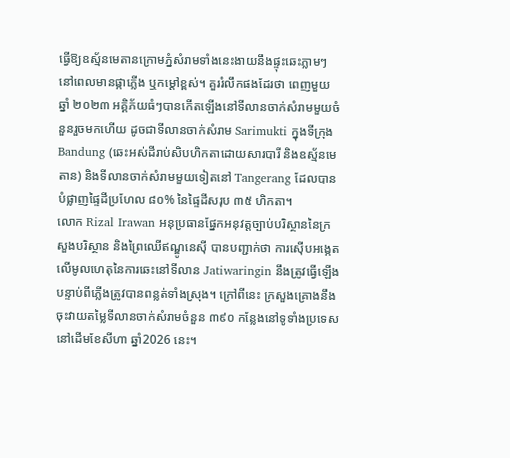ធ្វើឱ្យឧស្ម័នមេតានក្រោមភ្នំសំរាមទាំងនេះងាយនឹងផ្ទុះឆេះភ្លាមៗនៅពេលមានផ្កាភ្លើង ឬកម្ដៅខ្ពស់។ គួររំលឹកផងដែរថា ពេញមួយឆ្នាំ ២០២៣ អគ្គិភ័យធំៗបានកើតឡើងនៅទីលានចាក់សំរាមមួយចំនួនរួចមកហើយ ដូចជាទីលានចាក់សំរាម Sarimukti ក្នុងទីក្រុង Bandung (ឆេះអស់ដីរាប់សិបហិកតាដោយសារបារី និងឧស្ម័នមេតាន) និងទីលានចាក់សំរាមមួយទៀតនៅ Tangerang ដែលបានបំផ្លាញផ្ទៃដីប្រហែល ៨០% នៃផ្ទៃដីសរុប ៣៥ ហិកតា។
លោក Rizal Irawan អនុប្រធានផ្នែកអនុវត្តច្បាប់បរិស្ថាននៃក្រសួងបរិស្ថាន និងព្រៃឈើឥណ្ឌូនេស៊ី បានបញ្ជាក់ថា ការស៊ើបអង្កេតលើមូលហេតុនៃការឆេះនៅទីលាន Jatiwaringin នឹងត្រូវធ្វើឡើងបន្ទាប់ពីភ្លើងត្រូវបានពន្លត់ទាំងស្រុង។ ក្រៅពីនេះ ក្រសួងគ្រោងនឹងចុះវាយតម្លៃទីលានចាក់សំរាមចំនួន ៣៩០ កន្លែងនៅទូទាំងប្រទេស នៅដើមខែសីហា ឆ្នាំ2026 នេះ។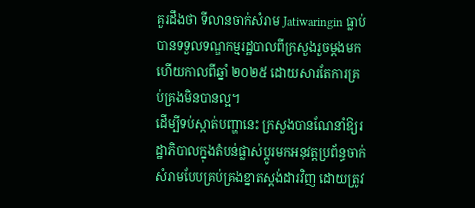គួរដឹងថា ទីលានចាក់សំរាម Jatiwaringin ធ្លាប់បានទទួលទណ្ឌកម្មរដ្ឋបាលពីក្រសួងរួចម្តងមកហើយកាលពីឆ្នាំ ២០២៥ ដោយសារតែការគ្រប់គ្រងមិនបានល្អ។
ដើម្បីទប់ស្កាត់បញ្ហានេះ ក្រសួងបានណែនាំឱ្យរដ្ឋាភិបាលក្នុងតំបន់ផ្លាស់ប្តូរមកអនុវត្តប្រព័ន្ធចាក់សំរាមបែបគ្រប់គ្រងខ្នាតស្តង់ដារវិញ ដោយត្រូវ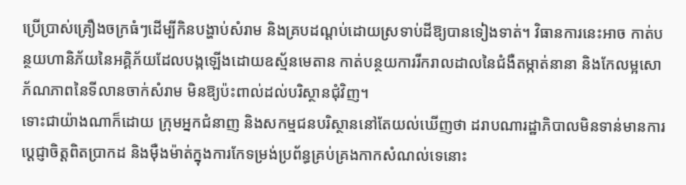ប្រើប្រាស់គ្រឿងចក្រធំៗដើម្បីកិនបង្ហាប់សំរាម និងគ្របដណ្ដប់ដោយស្រទាប់ដីឱ្យបានទៀងទាត់។ វិធានការនេះអាច កាត់បន្ថយហានិភ័យនៃអគ្គិភ័យដែលបង្កឡើងដោយឧស្ម័នមេតាន កាត់បន្ថយការរីករាលដាលនៃជំងឺតម្កាត់នានា និងកែលម្អសោភ័ណភាពនៃទីលានចាក់សំរាម មិនឱ្យប៉ះពាល់ដល់បរិស្ថានជុំវិញ។
ទោះជាយ៉ាងណាក៏ដោយ ក្រុមអ្នកជំនាញ និងសកម្មជនបរិស្ថាននៅតែយល់ឃើញថា ដរាបណារដ្ឋាភិបាលមិនទាន់មានការប្ដេជ្ញាចិត្តពិតប្រាកដ និងម៉ឺងម៉ាត់ក្នុងការកែទម្រង់ប្រព័ន្ធគ្រប់គ្រងកាកសំណល់ទេនោះ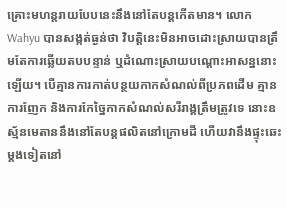គ្រោះមហន្តរាយបែបនេះនឹងនៅតែបន្តកើតមាន។ លោក Wahyu បានសង្កត់ធ្ងន់ថា វិបត្តិនេះមិនអាចដោះស្រាយបានត្រឹមតែការឆ្លើយតបបន្ទាន់ ឬដំណោះស្រាយបណ្តោះអាសន្ននោះឡើយ។ បើគ្មានការកាត់បន្ថយកាកសំណល់ពីប្រភពដើម គ្មានការញែក និងការកែច្នៃកាកសំណល់សរីរាង្គត្រឹមត្រូវទេ នោះឧស្ម័នមេតាននឹងនៅតែបន្តផលិតនៅក្រោមដី ហើយវានឹងផ្ទុះឆេះម្តងទៀតនៅ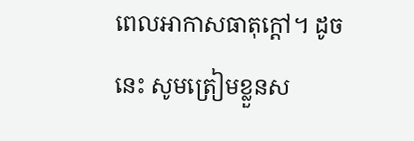ពេលអាកាសធាតុក្តៅ។ ដូចនេះ សូមត្រៀមខ្លួនស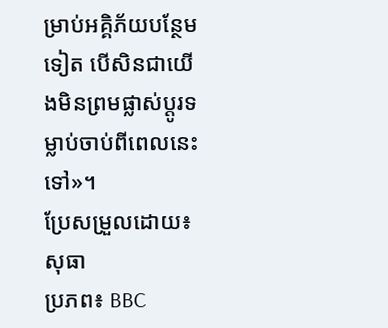ម្រាប់អគ្គិភ័យបន្ថែមទៀត បើសិនជាយើងមិនព្រមផ្លាស់ប្តូរទម្លាប់ចាប់ពីពេលនេះទៅ»។
ប្រែសម្រួលដោយ៖ សុធា
ប្រភព៖ BBC